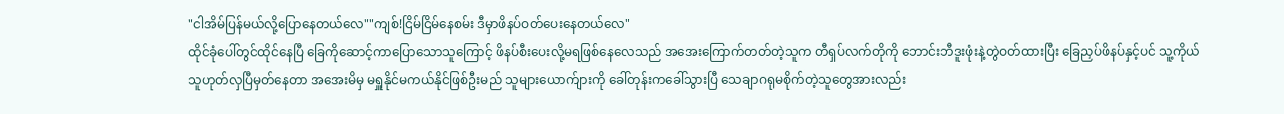"ငါအိမ်ပြန်မယ်လို့ပြောနေတယ်လေ""ကျစ်!ငြိမ်ငြိမ်နေစမ်း ဒီမှာဖိနပ်ဝတ်ပေးနေတယ်လေ"
ထိုင်ခုံပေါ်တွင်ထိုင်နေပြီ ခြေကိုဆောင့်ကာပြောသောသူကြောင့် ဖိနပ်စီးပေးလို့မရဖြစ်နေလေသည် အအေးကြောက်တတ်တဲ့သူက တီရှပ်လက်တိုကို ဘောင်းဘီဒူးဖုံးနဲ့တွဲဝတ်ထားပြီး ခြေညှပ်ဖိနပ်နှင့်ပင် သူ့ကိုယ်သူဟုတ်လှပြီမှတ်နေတာ အအေးမိမှ မရှူနိုင်မကယ်နိုင်ဖြစ်ဦးမည် သူများယောက်ျားကို ခေါ်တုန်းကခေါ်သွားပြီ သေချာဂရုမစိုက်တဲ့သူတွေအားလည်း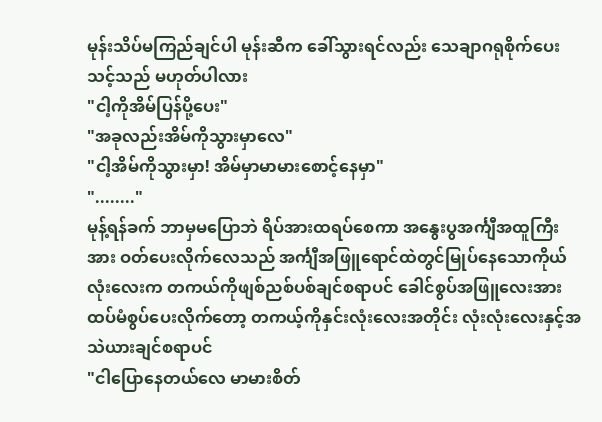မုန်းသိပ်မကြည်ချင်ပါ မုန်းဆီက ခေါ်သွားရင်လည်း သေချာဂရုစိုက်ပေးသင့်သည် မဟုတ်ပါလား
"ငါ့ကိုအိမ်ပြန်ပို့ပေး"
"အခုလည်းအိမ်ကိုသွားမှာလေ"
"ငါ့အိမ်ကိုသွားမှာ! အိမ်မှာမာမားစောင့်နေမှာ"
"........"
မုန့်ရန်ခက် ဘာမှမပြောဘဲ ရိပ်အားထရပ်စေကာ အနွေးပွအင်္ကျီအထူကြီးအား ဝတ်ပေးလိုက်လေသည် အင်္ကျီအဖြူရောင်ထဲတွင်မြုပ်နေသောကိုယ်လုံးလေးက တကယ်ကိုဖျစ်ညစ်ပစ်ချင်စရာပင် ခေါင်စွပ်အဖြူလေးအားထပ်မံစွပ်ပေးလိုက်တော့ တကယ့်ကိုနှင်းလုံးလေးအတိုင်း လုံးလုံးလေးနှင့်အသဲယားချင်စရာပင်
"ငါပြောနေတယ်လေ မာမားစိတ်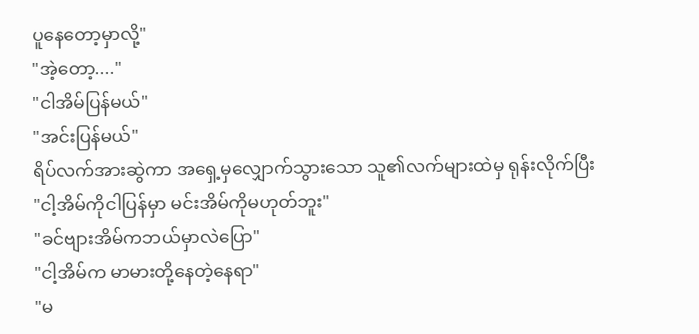ပူနေတော့မှာလို့"
"အဲ့တော့...."
"ငါအိမ်ပြန်မယ်"
"အင်းပြန်မယ်"
ရိပ်လက်အားဆွဲကာ အရှေ့မှလျှောက်သွားသော သူ၏လက်များထဲမှ ရုန်းလိုက်ပြီး
"ငါ့အိမ်ကိုငါပြန်မှာ မင်းအိမ်ကိုမဟုတ်ဘူး"
"ခင်ဗျားအိမ်ကဘယ်မှာလဲပြော"
"ငါ့အိမ်က မာမားတို့နေတဲ့နေရာ"
"မ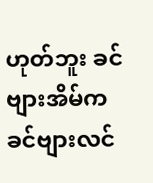ဟုတ်ဘူး ခင်ဗျားအိမ်က ခင်ဗျားလင်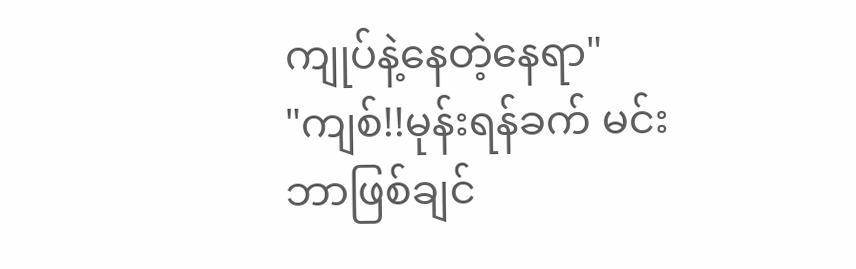ကျုပ်နဲ့နေတဲ့နေရာ"
"ကျစ်!!မုန်းရန်ခက် မင်းဘာဖြစ်ချင်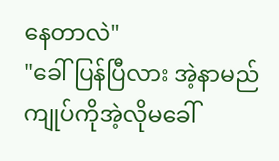နေတာလဲ"
"ခေါ်ပြန်ပြီလား အဲ့နာမည် ကျုပ်ကိုအဲ့လိုမခေါ်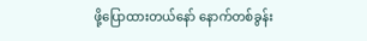ဖို့ပြောထားတယ်နော် နောက်တစ်ခွန်း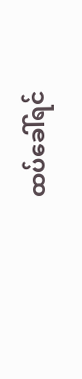ထပ်ခေါ်ရင်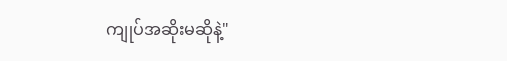ကျုပ်အဆိုးမဆိုနဲ့"